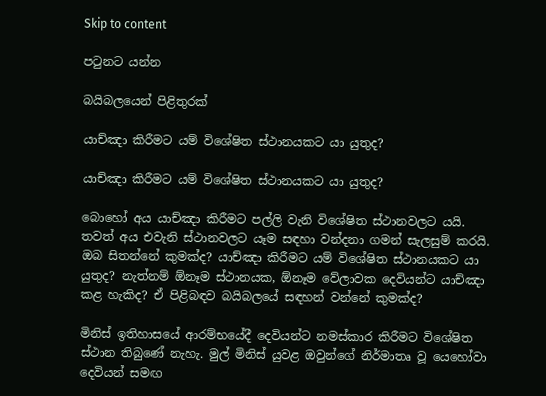Skip to content

පටුනට යන්න

බයිබලයෙන් පිළිතුරක්

යාච්ඤා කිරීමට යම් විශේෂිත ස්ථානයකට යා යුතුද?

යාච්ඤා කිරීමට යම් විශේෂිත ස්ථානයකට යා යුතුද?

බොහෝ අය යාච්ඤා කිරීමට පල්ලි වැනි විශේෂිත ස්ථානවලට යයි. තවත් අය එවැනි ස්ථානවලට යෑම සඳහා වන්දනා ගමන් සැලසුම් කරයි. ඔබ සිතන්නේ කුමක්ද? යාච්ඤා කිරීමට යම් විශේෂිත ස්ථානයකට යා යුතුද? නැත්නම් ඕනෑම ස්ථානයක, ඕනෑම වේලාවක දෙවියන්ට යාච්ඤා කළ හැකිද? ඒ පිළිබඳව බයිබලයේ සඳහන් වන්නේ කුමක්ද?

මිනිස් ඉතිහාසයේ ආරම්භයේදී දෙවියන්ට නමස්කාර කිරීමට විශේෂිත ස්ථාන තිබුණේ නැහැ. මුල් මිනිස් යුවළ ඔවුන්ගේ නිර්මාතෘ වූ යෙහෝවා දෙවියන් සමඟ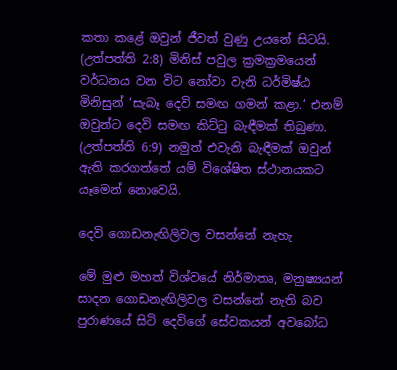කතා කළේ ඔවුන් ජීවත් වුණු උයනේ සිටයි. (උත්පත්ති 2:8) මිනිස් පවුල ක්‍රමක්‍රමයෙන් වර්ධනය වන විට නෝවා වැනි ධර්මිෂ්ඨ මිනිසුන් ‘සැබෑ දෙවි සමඟ ගමන් කළා.’ එනම් ඔවුන්ට දෙවි සමඟ කිට්ටු බැඳීමක් තිබුණා. (උත්පත්ති 6:9) නමුත් එවැනි බැඳීමක් ඔවුන් ඇති කරගත්තේ යම් විශේෂිත ස්ථානයකට යෑමෙන් නොවෙයි.

දෙවි ගොඩනැඟිලිවල වසන්නේ නැහැ

මේ මුළු මහත් විශ්වයේ නිර්මාතෘ, මනුෂ්‍යයන් සාදන ගොඩනැඟිලිවල වසන්නේ නැති බව පුරාණයේ සිටි දෙවිගේ සේවකයන් අවබෝධ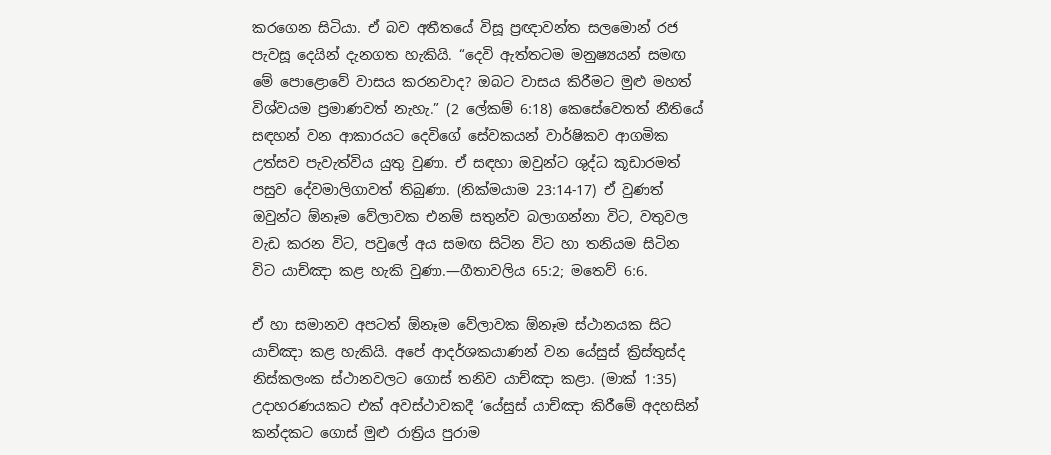කරගෙන සිටියා. ඒ බව අතීතයේ විසූ ප්‍රඥාවන්ත සලමොන් රජ පැවසූ දෙයින් දැනගත හැකියි. “දෙවි ඇත්තටම මනුෂ්‍යයන් සමඟ මේ පොළොවේ වාසය කරනවාද? ඔබට වාසය කිරීමට මුළු මහත් විශ්වයම ප්‍රමාණවත් නැහැ.” (2 ලේකම් 6:18) කෙසේවෙතත් නීතියේ සඳහන් වන ආකාරයට දෙවිගේ සේවකයන් වාර්ෂිකව ආගමික උත්සව පැවැත්විය යුතු වුණා. ඒ සඳහා ඔවුන්ට ශුද්ධ කූඩාරමත් පසුව දේවමාලිගාවත් තිබුණා. (නික්මයාම 23:14-17) ඒ වුණත් ඔවුන්ට ඕනෑම වේලාවක එනම් සතුන්ව බලාගන්නා විට, වතුවල වැඩ කරන විට, පවුලේ අය සමඟ සිටින විට හා තනියම සිටින විට යාච්ඤා කළ හැකි වුණා.—ගීතාවලිය 65:2; මතෙව් 6:6.

ඒ හා සමානව අපටත් ඕනෑම වේලාවක ඕනෑම ස්ථානයක සිට යාච්ඤා කළ හැකියි. අපේ ආදර්ශකයාණන් වන යේසුස් ක්‍රිස්තුස්ද නිස්කලංක ස්ථානවලට ගොස් තනිව යාච්ඤා කළා. (මාක් 1:35) උදාහරණයකට එක් අවස්ථාවකදී ‘යේසුස් යාච්ඤා කිරීමේ අදහසින් කන්දකට ගොස් මුළු රාත්‍රිය පුරාම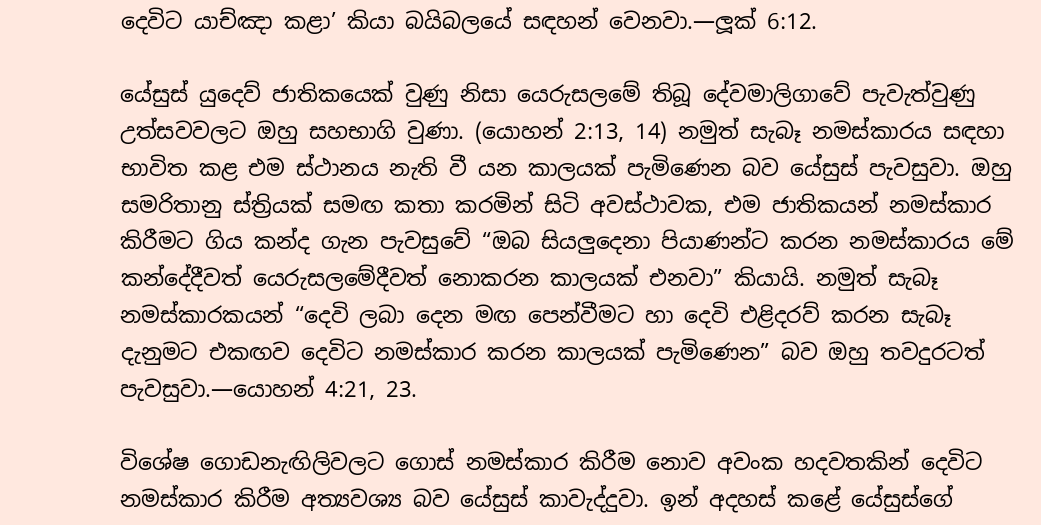දෙවිට යාච්ඤා කළා’ කියා බයිබලයේ සඳහන් වෙනවා.—ලූක් 6:12.

යේසුස් යුදෙව් ජාතිකයෙක් වුණු නිසා යෙරුසලමේ තිබූ දේවමාලිගාවේ පැවැත්වුණු උත්සවවලට ඔහු සහභාගි වුණා. (යොහන් 2:13, 14) නමුත් සැබෑ නමස්කාරය සඳහා භාවිත කළ එම ස්ථානය නැති වී යන කාලයක් පැමිණෙන බව යේසුස් පැවසුවා. ඔහු සමරිතානු ස්ත්‍රියක් සමඟ කතා කරමින් සිටි අවස්ථාවක, එම ජාතිකයන් නමස්කාර කිරීමට ගිය කන්ද ගැන පැවසුවේ “ඔබ සියලුදෙනා පියාණන්ට කරන නමස්කාරය මේ කන්දේදීවත් යෙරුසලමේදීවත් නොකරන කාලයක් එනවා” කියායි. නමුත් සැබෑ නමස්කාරකයන් “දෙවි ලබා දෙන මඟ පෙන්වීමට හා දෙවි එළිදරව් කරන සැබෑ දැනුමට එකඟව දෙවිට නමස්කාර කරන කාලයක් පැමිණෙන” බව ඔහු තවදුරටත් පැවසුවා.—යොහන් 4:21, 23.

විශේෂ ගොඩනැඟිලිවලට ගොස් නමස්කාර කිරීම නොව අවංක හදවතකින් දෙවිට නමස්කාර කිරීම අත්‍යවශ්‍ය බව යේසුස් කාවැද්දුවා. ඉන් අදහස් කළේ යේසුස්ගේ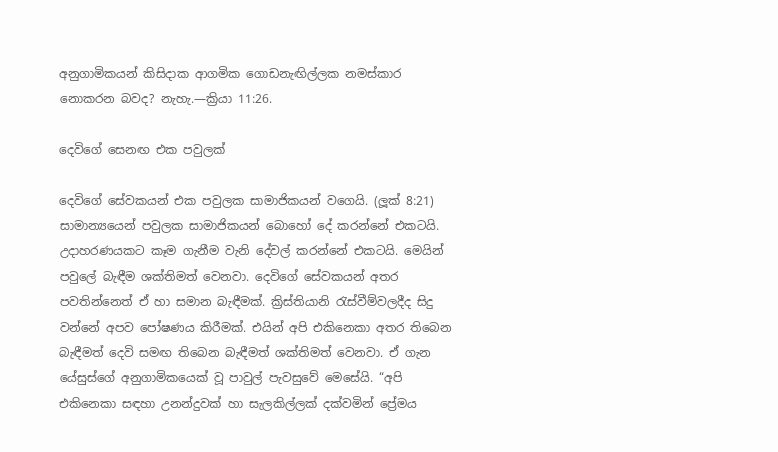අනුගාමිකයන් කිසිදාක ආගමික ගොඩනැඟිල්ලක නමස්කාර නොකරන බවද? නැහැ.—ක්‍රියා 11:26.

දෙවිගේ සෙනඟ එක පවුලක්

දෙවිගේ සේවකයන් එක පවුලක සාමාජිකයන් වගෙයි. (ලූක් 8:21) සාමාන්‍යයෙන් පවුලක සාමාජිකයන් බොහෝ දේ කරන්නේ එකටයි. උදාහරණයකට කෑම ගැනීම වැනි දේවල් කරන්නේ එකටයි. මෙයින් පවුලේ බැඳීම ශක්තිමත් වෙනවා. දෙවිගේ සේවකයන් අතර පවතින්නෙත් ඒ හා සමාන බැඳීමක්. ක්‍රිස්තියානි රැස්වීම්වලදීද සිදු වන්නේ අපව පෝෂණය කිරීමක්. එයින් අපි එකිනෙකා අතර තිබෙන බැඳීමත් දෙවි සමඟ තිබෙන බැඳීමත් ශක්තිමත් වෙනවා. ඒ ගැන යේසුස්ගේ අනුගාමිකයෙක් වූ පාවුල් පැවසුවේ මෙසේයි. “අපි එකිනෙකා සඳහා උනන්දුවක් හා සැලකිල්ලක් දක්වමින් ප්‍රේමය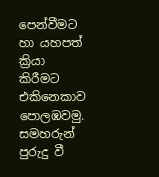පෙන්වීමට හා යහපත් ක්‍රියා කිරීමට එකිනෙකාව පොලඹවමු. සමහරුන් පුරුදු වී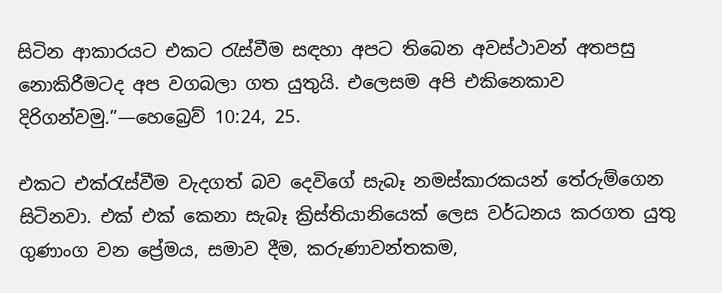සිටින ආකාරයට එකට රැස්වීම සඳහා අපට තිබෙන අවස්ථාවන් අතපසු නොකිරීමටද අප වගබලා ගත යුතුයි. එලෙසම අපි එකිනෙකාව දිරිගන්වමු.”—හෙබ්‍රෙව් 10:24, 25.

එකට එක්රැස්වීම වැදගත් බව දෙවිගේ සැබෑ නමස්කාරකයන් තේරුම්ගෙන සිටිනවා. එක් එක් කෙනා සැබෑ ක්‍රිස්තියානියෙක් ලෙස වර්ධනය කරගත යුතු ගුණාංග වන ප්‍රේමය, සමාව දීම, කරුණාවන්තකම,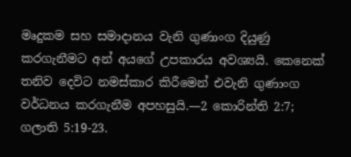මෘදුකම සහ සමාදානය වැනි ගුණාංග දියුණු කරගැනීමට අන් අයගේ උපකාරය අවශ්‍යයි. කෙනෙක් තනිව දෙවිට නමස්කාර කිරීමෙන් එවැනි ගුණාංග වර්ධනය කරගැනීම අපහසුයි.—2 කොරින්ති 2:7; ගලාති 5:19-23.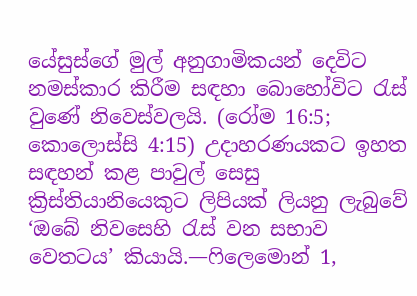යේසුස්ගේ මුල් අනුගාමිකයන් දෙවිට නමස්කාර කිරීම සඳහා බොහෝවිට රැස් වුණේ නිවෙස්වලයි. (රෝම 16:5; කොලොස්සි 4:15) උදාහරණයකට ඉහත සඳහන් කළ පාවුල් සෙසු ක්‍රිස්තියානියෙකුට ලිපියක් ලියනු ලැබුවේ ‘ඔබේ නිවසෙහි රැස් වන සභාව වෙතටය’ කියායි.—ෆිලෙමොන් 1,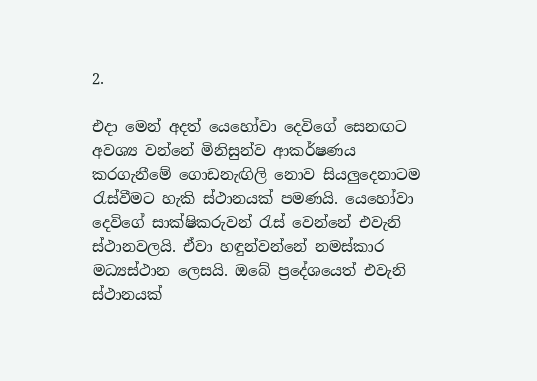2.

එදා මෙන් අදත් යෙහෝවා දෙවිගේ සෙනඟට අවශ්‍ය වන්නේ මිනිසුන්ව ආකර්ෂණය කරගැනීමේ ගොඩනැඟිලි නොව සියලුදෙනාටම රැස්වීමට හැකි ස්ථානයක් පමණයි. යෙහෝවා දෙවිගේ සාක්ෂිකරුවන් රැස් වෙන්නේ එවැනි ස්ථානවලයි. ඒවා හඳුන්වන්නේ නමස්කාර මධ්‍යස්ථාන ලෙසයි. ඔබේ ප්‍රදේශයෙත් එවැනි ස්ථානයක්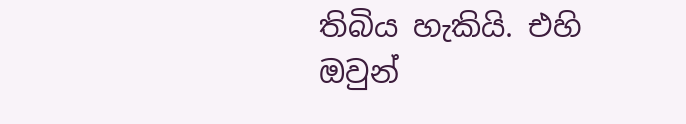තිබිය හැකියි. එහි ඔවුන්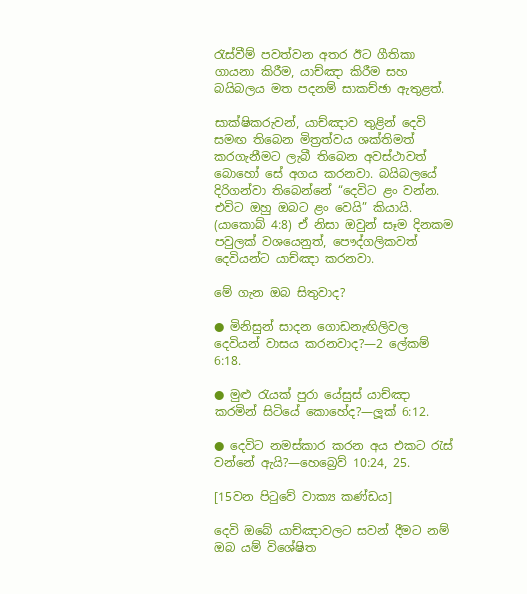රැස්වීම් පවත්වන අතර ඊට ගීතිකා ගායනා කිරීම, යාච්ඤා කිරීම සහ බයිබලය මත පදනම් සාකච්ඡා ඇතුළත්.

සාක්ෂිකරුවන්, යාච්ඤාව තුළින් දෙවි සමඟ තිබෙන මිත්‍රත්වය ශක්තිමත් කරගැනීමට ලැබී තිබෙන අවස්ථාවත් බොහෝ සේ අගය කරනවා. බයිබලයේ දිරිගන්වා තිබෙන්නේ “දෙවිට ළං වන්න. එවිට ඔහු ඔබට ළං වෙයි” කියායි. (යාකොබ් 4:8) ඒ නිසා ඔවුන් සෑම දිනකම පවුලක් වශයෙනුත්, පෞද්ගලිකවත් දෙවියන්ට යාච්ඤා කරනවා.

මේ ගැන ඔබ සිතුවාද?

● මිනිසුන් සාදන ගොඩනැඟිලිවල දෙවියන් වාසය කරනවාද?—2 ලේකම් 6:18.

● මුළු රැයක් පුරා යේසුස් යාච්ඤා කරමින් සිටියේ කොහේද?—ලූක් 6:12.

● දෙවිට නමස්කාර කරන අය එකට රැස් වන්නේ ඇයි?—හෙබ්‍රෙව් 10:24, 25.

[15වන පිටුවේ වාක්‍ය කණ්ඩය]

දෙවි ඔබේ යාච්ඤාවලට සවන් දීමට නම් ඔබ යම් විශේෂිත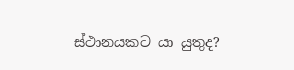ස්ථානයකට යා යුතුද?